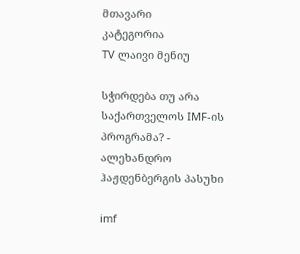მთავარი
კატეგორია
TV ლაივი მენიუ

სჭირდება თუ არა საქართველოს IMF-ის პროგრამა? - ალეხანდრო ჰაჟდენბერგის პასუხი

imf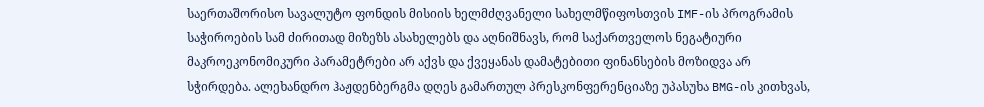საერთაშორისო სავალუტო ფონდის მისიის ხელმძღვანელი სახელმწიფოსთვის IMF-ის პროგრამის საჭიროების სამ ძირითად მიზეზს ასახელებს და აღნიშნავს, რომ საქართველოს ნეგატიური მაკროეკონომიკური პარამეტრები არ აქვს და ქვეყანას დამატებითი ფინანსების მოზიდვა არ სჭირდება. ალეხანდრო ჰაჟდენბერგმა დღეს გამართულ პრესკონფერენციაზე უპასუხა BMG-ის კითხვას,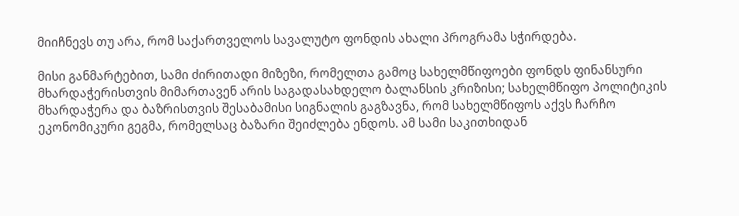მიიჩნევს თუ არა, რომ საქართველოს სავალუტო ფონდის ახალი პროგრამა სჭირდება.

მისი განმარტებით, სამი ძირითადი მიზეზი, რომელთა გამოც სახელმწიფოები ფონდს ფინანსური მხარდაჭერისთვის მიმართავენ არის საგადასახდელო ბალანსის კრიზისი; სახელმწიფო პოლიტიკის მხარდაჭერა და ბაზრისთვის შესაბამისი სიგნალის გაგზავნა, რომ სახელმწიფოს აქვს ჩარჩო ეკონომიკური გეგმა, რომელსაც ბაზარი შეიძლება ენდოს. ამ სამი საკითხიდან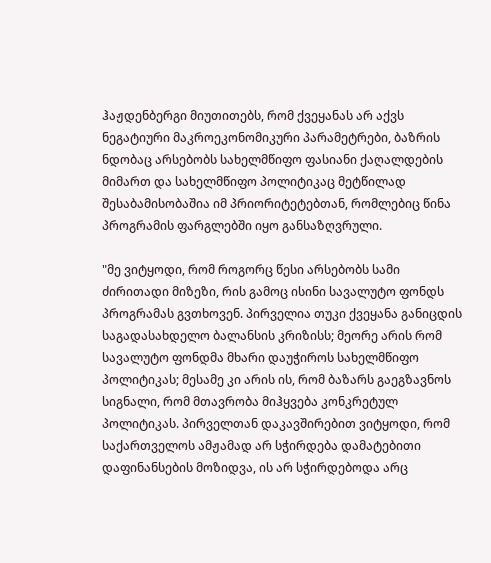ჰაჟდენბერგი მიუთითებს, რომ ქვეყანას არ აქვს ნეგატიური მაკროეკონომიკური პარამეტრები, ბაზრის ნდობაც არსებობს სახელმწიფო ფასიანი ქაღალდების მიმართ და სახელმწიფო პოლიტიკაც მეტწილად შესაბამისობაშია იმ პრიორიტეტებთან, რომლებიც წინა პროგრამის ფარგლებში იყო განსაზღვრული.

"მე ვიტყოდი, რომ როგორც წესი არსებობს სამი ძირითადი მიზეზი, რის გამოც ისინი სავალუტო ფონდს პროგრამას გვთხოვენ. პირველია თუკი ქვეყანა განიცდის საგადასახდელო ბალანსის კრიზისს; მეორე არის რომ სავალუტო ფონდმა მხარი დაუჭიროს სახელმწიფო პოლიტიკას; მესამე კი არის ის, რომ ბაზარს გაეგზავნოს სიგნალი, რომ მთავრობა მიჰყვება კონკრეტულ პოლიტიკას. პირველთან დაკავშირებით ვიტყოდი, რომ საქართველოს ამჟამად არ სჭირდება დამატებითი დაფინანსების მოზიდვა, ის არ სჭირდებოდა არც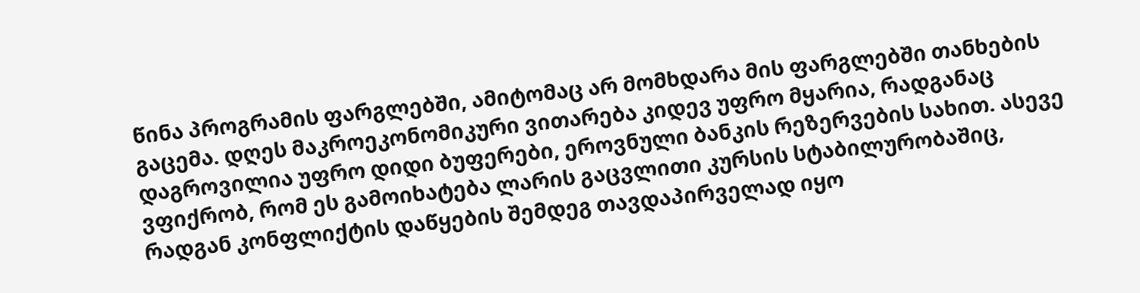წინა პროგრამის ფარგლებში, ამიტომაც არ მომხდარა მის ფარგლებში თანხების გაცემა. დღეს მაკროეკონომიკური ვითარება კიდევ უფრო მყარია, რადგანაც დაგროვილია უფრო დიდი ბუფერები, ეროვნული ბანკის რეზერვების სახით. ასევე ვფიქრობ, რომ ეს გამოიხატება ლარის გაცვლითი კურსის სტაბილურობაშიც, რადგან კონფლიქტის დაწყების შემდეგ თავდაპირველად იყო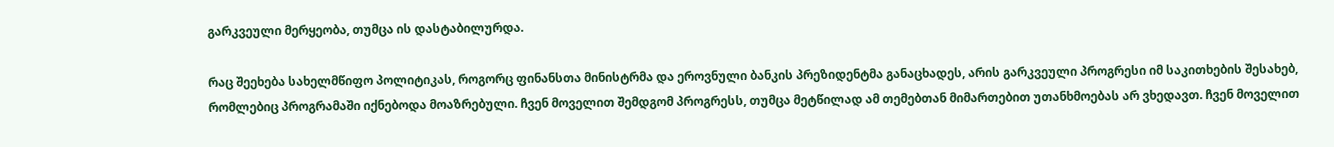გარკვეული მერყეობა, თუმცა ის დასტაბილურდა.

რაც შეეხება სახელმწიფო პოლიტიკას, როგორც ფინანსთა მინისტრმა და ეროვნული ბანკის პრეზიდენტმა განაცხადეს, არის გარკვეული პროგრესი იმ საკითხების შესახებ, რომლებიც პროგრამაში იქნებოდა მოაზრებული. ჩვენ მოველით შემდგომ პროგრესს, თუმცა მეტწილად ამ თემებთან მიმართებით უთანხმოებას არ ვხედავთ. ჩვენ მოველით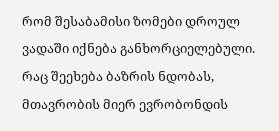რომ შესაბამისი ზომები დროულ ვადაში იქნება განხორციელებული. რაც შეეხება ბაზრის ნდობას, მთავრობის მიერ ევრობონდის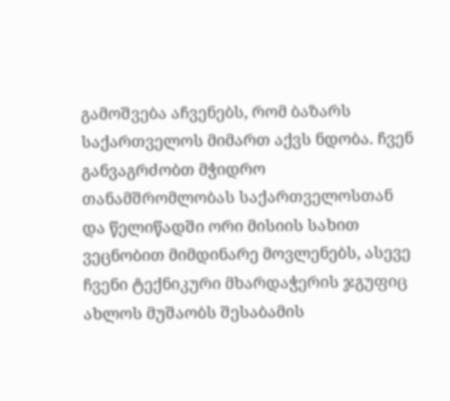გამოშვება აჩვენებს, რომ ბაზარს საქართველოს მიმართ აქვს ნდობა. ჩვენ განვაგრძობთ მჭიდრო თანამშრომლობას საქართველოსთან და წელიწადში ორი მისიის სახით ვეცნობით მიმდინარე მოვლენებს, ასევე ჩვენი ტექნიკური მხარდაჭერის ჯგუფიც ახლოს მუშაობს შესაბამის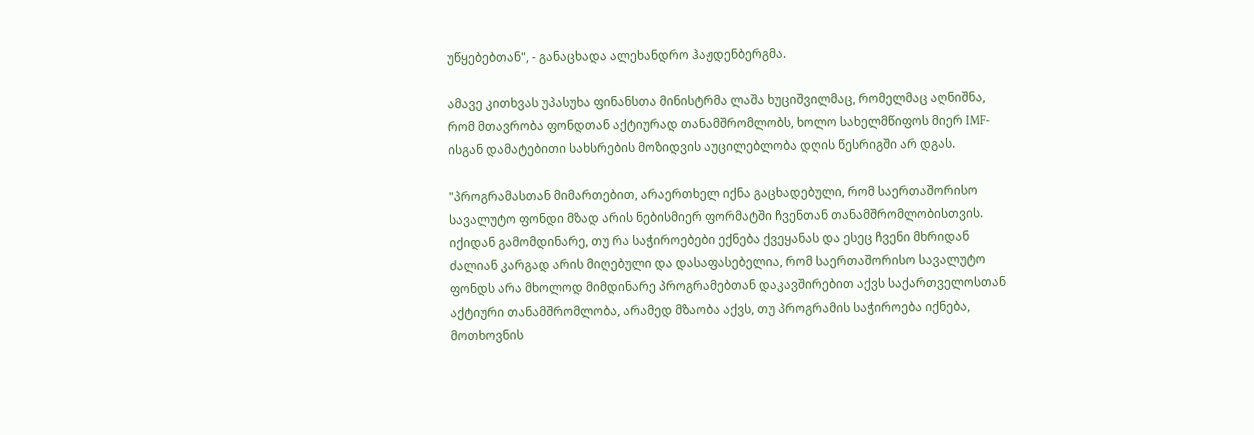უწყებებთან", - განაცხადა ალეხანდრო ჰაჟდენბერგმა.

ამავე კითხვას უპასუხა ფინანსთა მინისტრმა ლაშა ხუციშვილმაც, რომელმაც აღნიშნა, რომ მთავრობა ფონდთან აქტიურად თანამშრომლობს, ხოლო სახელმწიფოს მიერ IMF-ისგან დამატებითი სახსრების მოზიდვის აუცილებლობა დღის წესრიგში არ დგას.

"პროგრამასთან მიმართებით, არაერთხელ იქნა გაცხადებული, რომ საერთაშორისო სავალუტო ფონდი მზად არის ნებისმიერ ფორმატში ჩვენთან თანამშრომლობისთვის. იქიდან გამომდინარე, თუ რა საჭიროებები ექნება ქვეყანას და ესეც ჩვენი მხრიდან ძალიან კარგად არის მიღებული და დასაფასებელია, რომ საერთაშორისო სავალუტო ფონდს არა მხოლოდ მიმდინარე პროგრამებთან დაკავშირებით აქვს საქართველოსთან აქტიური თანამშრომლობა, არამედ მზაობა აქვს, თუ პროგრამის საჭიროება იქნება, მოთხოვნის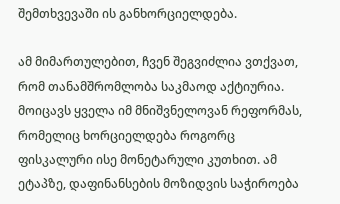შემთხვევაში ის განხორციელდება.

ამ მიმართულებით, ჩვენ შეგვიძლია ვთქვათ, რომ თანამშრომლობა საკმაოდ აქტიურია. მოიცავს ყველა იმ მნიშვნელოვან რეფორმას, რომელიც ხორციელდება როგორც ფისკალური ისე მონეტარული კუთხით. ამ ეტაპზე, დაფინანსების მოზიდვის საჭიროება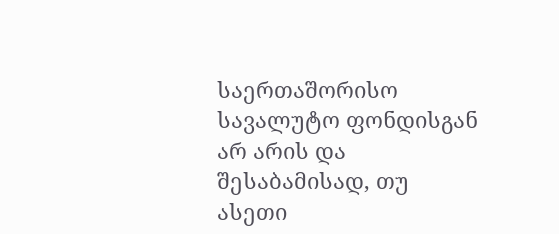საერთაშორისო სავალუტო ფონდისგან არ არის და შესაბამისად, თუ ასეთი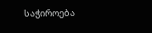საჭიროება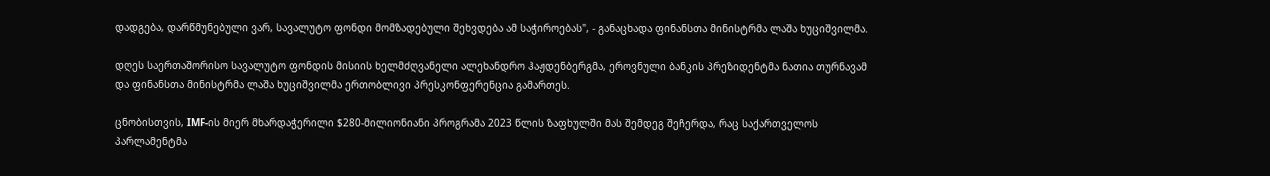დადგება, დარწმუნებული ვარ, სავალუტო ფონდი მომზადებული შეხვდება ამ საჭიროებას", - განაცხადა ფინანსთა მინისტრმა ლაშა ხუციშვილმა.

დღეს საერთაშორისო სავალუტო ფონდის მისიის ხელმძღვანელი ალეხანდრო ჰაჟდენბერგმა, ეროვნული ბანკის პრეზიდენტმა ნათია თურნავამ და ფინანსთა მინისტრმა ლაშა ხუციშვილმა ერთობლივი პრესკონფერენცია გამართეს.

ცნობისთვის, IMF-ის მიერ მხარდაჭერილი $280-მილიონიანი პროგრამა 2023 წლის ზაფხულში მას შემდეგ შეჩერდა, რაც საქართველოს პარლამენტმა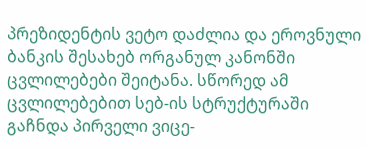პრეზიდენტის ვეტო დაძლია და ეროვნული ბანკის შესახებ ორგანულ კანონში ცვლილებები შეიტანა. სწორედ ამ ცვლილებებით სებ-ის სტრუქტურაში გაჩნდა პირველი ვიცე-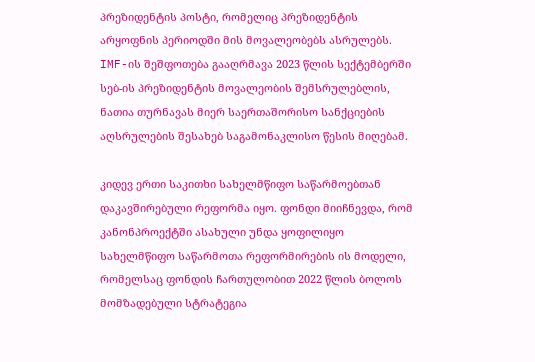პრეზიდენტის პოსტი, რომელიც პრეზიდენტის არყოფნის პერიოდში მის მოვალეობებს ასრულებს. IMF-ის შეშფოთება გააღრმავა 2023 წლის სექტემბერში სებ-ის პრეზიდენტის მოვალეობის შემსრულებლის, ნათია თურნავას მიერ საერთაშორისო სანქციების აღსრულების შესახებ საგამონაკლისო წესის მიღებამ.

კიდევ ერთი საკითხი სახელმწიფო საწარმოებთან დაკავშირებული რეფორმა იყო. ფონდი მიიჩნევდა, რომ კანონპროექტში ასახული უნდა ყოფილიყო სახელმწიფო საწარმოთა რეფორმირების ის მოდელი, რომელსაც ფონდის ჩართულობით 2022 წლის ბოლოს მომზადებული სტრატეგია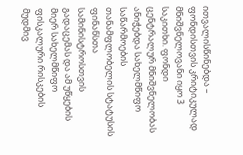ითვალისწინებდა – ფონდისთვის კრიტიკულად მნიშვნელოვანი იყო 3 საკითხი. ფონდი ცენტრალურ მნიშვნელობას ანიჭებდა სახელმწიფო საწარმოების თანამფლობელის სტატუსის ფინანსთა სამინისტროსთვის გადაცემას და ამ უწყების მიერ სახელმწიფო ფისკალური რისკების მუდმივ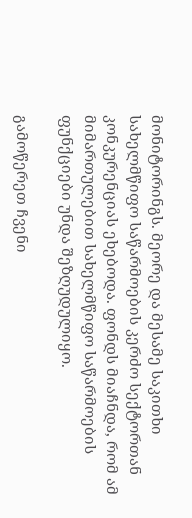მონიტორინგს. მეორე და მესამე საკითხი სახელმწიფო საწარმოების კერძო სექტორთან კონკურენციას ეხებოდა. ფონდს მიაჩნდა, რომ ამ მიმართულებით სახელმწიფო საწარმოების ფუნქციები უნდა შეზღუდულიყო.

გამოწერეთ ჩვენი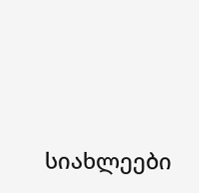სიახლეები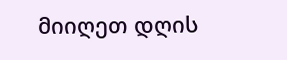მიიღეთ დღის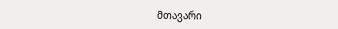მთავარი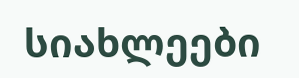სიახლეები